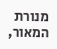מנורת המאור,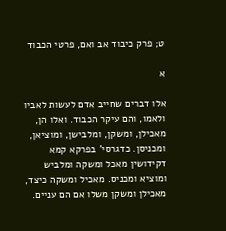ט; פרק כיבוד אב ואם, פרטי הכבוד

א

אלו דברים שחייב אדם לעשות לאביו ולאמו, והם עיקר הכבוד. ואלו הן, מאכילן, ומשקן, ומלבישן, ומוציאן, ומכניסן. כדגרסי' בפרקא קמא דקידושין מאכל ומשקה ומלביש ומוציא ומכניס. מאכיל ומשקה כיצד, מאכילן ומשקן משלו אם הם עניים.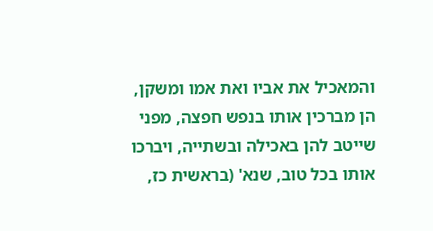והמאכיל את אביו ואת אמו ומשקן, הן מברכין אותו בנפש חפצה, מפני שייטב להן באכילה ובשתייה, ויברכו אותו בכל טוב, שנא' (בראשית כז,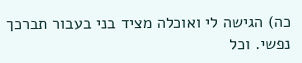כה) הגישה לי ואוכלה מציד בני בעבור תברכך נפשי. וכל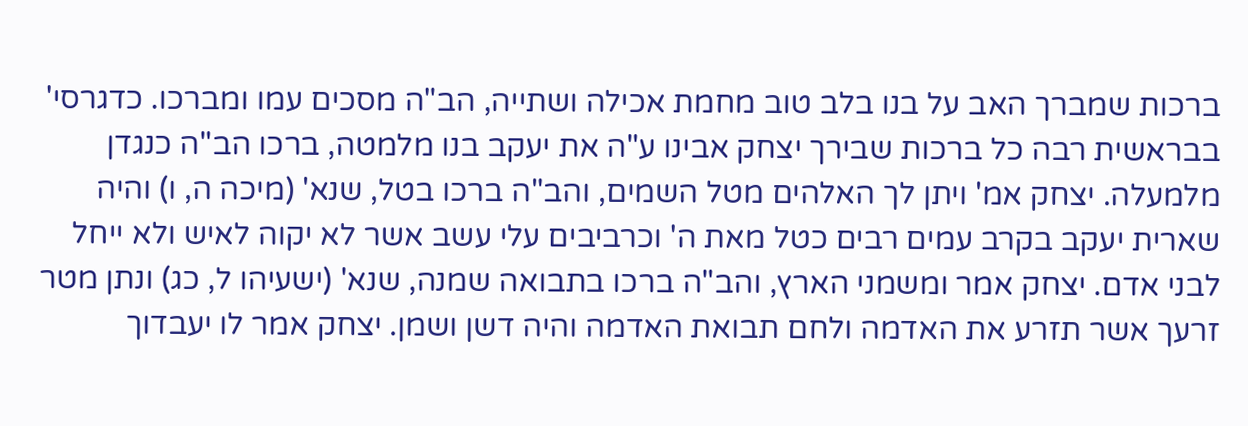ברכות שמברך האב על בנו בלב טוב מחמת אכילה ושתייה, הב"ה מסכים עמו ומברכו. כדגרסי' בבראשית רבה כל ברכות שבירך יצחק אבינו ע"ה את יעקב בנו מלמטה, ברכו הב"ה כנגדן מלמעלה. יצחק אמ' ויתן לך האלהים מטל השמים, והב"ה ברכו בטל, שנא' (מיכה ה, ו) והיה שארית יעקב בקרב עמים רבים כטל מאת ה' וכרביבים עלי עשב אשר לא יקוה לאיש ולא ייחל לבני אדם. יצחק אמר ומשמני הארץ, והב"ה ברכו בתבואה שמנה, שנא' (ישעיהו ל, כג) ונתן מטר זרעך אשר תזרע את האדמה ולחם תבואת האדמה והיה דשן ושמן. יצחק אמר לו יעבדוך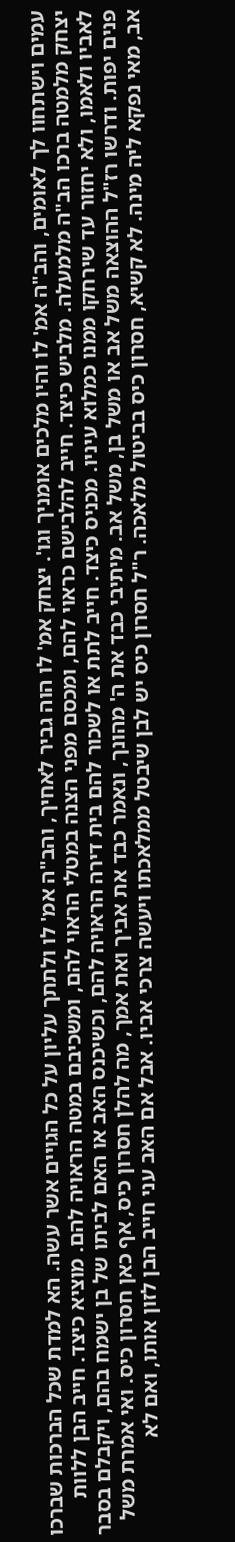עמים וישתחוו לך לאומים, והב"ה אמ' לו והיו מלכים אומניך וגו'. יצחק אמ' לו הוה גביר לאחיך, והב"ה אמ' לו ולתתך עליון על כל הגויים אשר עשה. הא למדת שכל הברכות שברכו יצחק מלמטה ברכו הב"ה מלמעלה. מלביש כיצד. חייב להלבישם כראוי להם, ומכסם מפני הצנה במטלי הראוי להם, ומשכיבם במטה הראויה להם. מוציא כיצד. חייב הבן ללוות לאביו ולאמו, ולא יחזור עד שירחקו ממנו כמלוא עיניו. מכניס כיצד. חייב לתת או לשכור להם בית דירה הראויה להם, וכשיכנס האב או האם לביתו של בן ישמח בהם, ויקבלם בסבר פנים יפות. ודרשו רז"ל ההוצאה משל אב או משל בן, משל אב. מיתיבי כבד את ה' מהונך, ונאמר כבד את אביך ואת אמך, מה להלן חסרון כיס, אף כאן חסרון כיס. ואי אמרת משל אב, מאי נפקא ליה מינה. לא קשיא, חסרון כיס בביטול מלאכה. ר"ל חסרון כיס יש לבן שיבטל ממלאכתו ויעשה צרכי אביו. אבל אם האב עני חייב הבן לזון אותו, ואם לא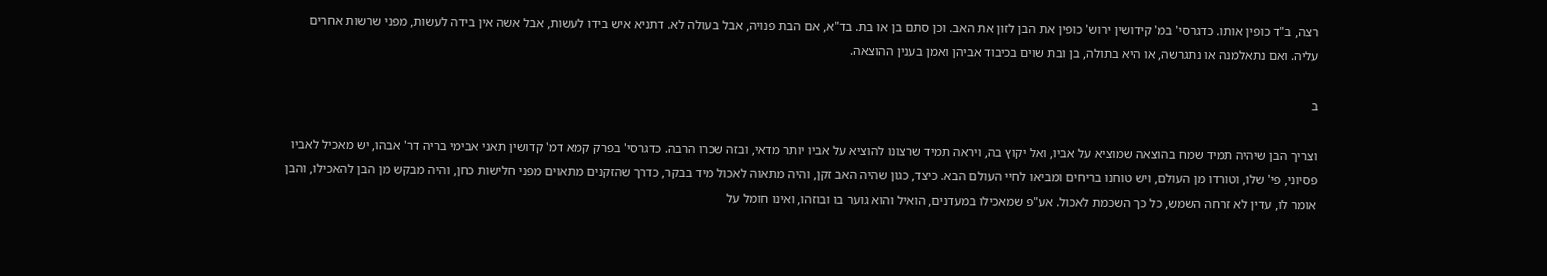רצה, ב"ד כופין אותו. כדגרסי' במ' קידושין ירוש' כופין את הבן לזון את האב. וכן סתם בן או בת. בד"א, אם הבת פנויה, אבל בעולה לא. דתניא איש בידו לעשות, אבל אשה אין בידה לעשות, מפני שרשות אחרים עליה. ואם נתאלמנה או נתגרשה, או היא בתולה, בן ובת שוים בכיבוד אביהן ואמן בענין ההוצאה.

ב

וצריך הבן שיהיה תמיד שמח בהוצאה שמוציא על אביו, ואל יקוץ בה, ויראה תמיד שרצונו להוציא על אביו יותר מדאי, ובזה שכרו הרבה. כדגרסי' בפרק קמא דמ' קדושין תאני אבימי בריה דר' אבהו, יש מאכיל לאביו פסיוני, פי' שלו, וטורדו מן העולם, ויש טוחנו בריחים ומביאו לחיי העולם הבא. כיצד, כגון שהיה האב זקן, והיה מתאוה לאכול מיד בבקר, כדרך שהזקנים מתאוים מפני חלישות כחן, והיה מבקש מן הבן להאכילו, והבן אומר לו, עדין לא זרחה השמש, כל כך השכמת לאכול. אע"פ שמאכילו במעדנים, הואיל והוא גוער בו ובוזהו, ואינו חומל על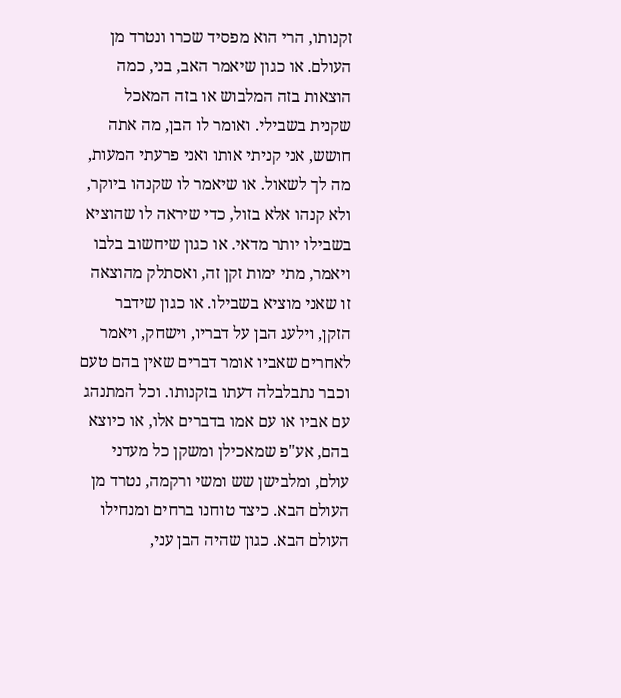זקנותו, הרי הוא מפסיד שכרו ונטרד מן העולם. או כגון שיאמר האב, בני, כמה הוצאות בזה המלבוש או בזה המאכל שקנית בשבילי. ואומר לו הבן, מה אתה חושש, אני קניתי אותו ואני פרעתי המעות, מה לך לשאול. או שיאמר לו שקנהו ביוקר, ולא קנהו אלא בזול, כדי שיראה לו שהוציא בשבילו יותר מדאי. או כגון שיחשוב בלבו ויאמר, מתי ימות זקן זה, ואסתלק מהוצאה זו שאני מוציא בשבילו. או כגון שידבר הזקן, וילעג הבן על דבריו, וישחק, ויאמר לאחרים שאביו אומר דברים שאין בהם טעם וכבר נתבלבלה דעתו בזקנותו. וכל המתנהג עם אביו או עם אמו בדברים אלו, או כיוצא בהם, אע"פ שמאכילן ומשקן כל מעדני עולם, ומלבישן שש ומשי ורקמה, נטרד מן העולם הבא. כיצד טוחנו ברחים ומנחילו העולם הבא. כגון שהיה הבן עני,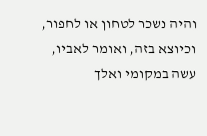והיה נשכר לטחון או לחפור, וכיוצא בזה, ואומר לאביו, עשה במקומי ואלך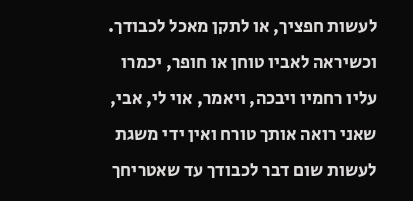לעשות חפציך, או לתקן מאכל לכבודך. וכשיראה לאביו טוחן או חופר, יכמרו עליו רחמיו ויבכה, ויאמר, אוי לי, אבי, שאני רואה אותך טורח ואין ידי משגת לעשות שום דבר לכבודך עד שאטריחך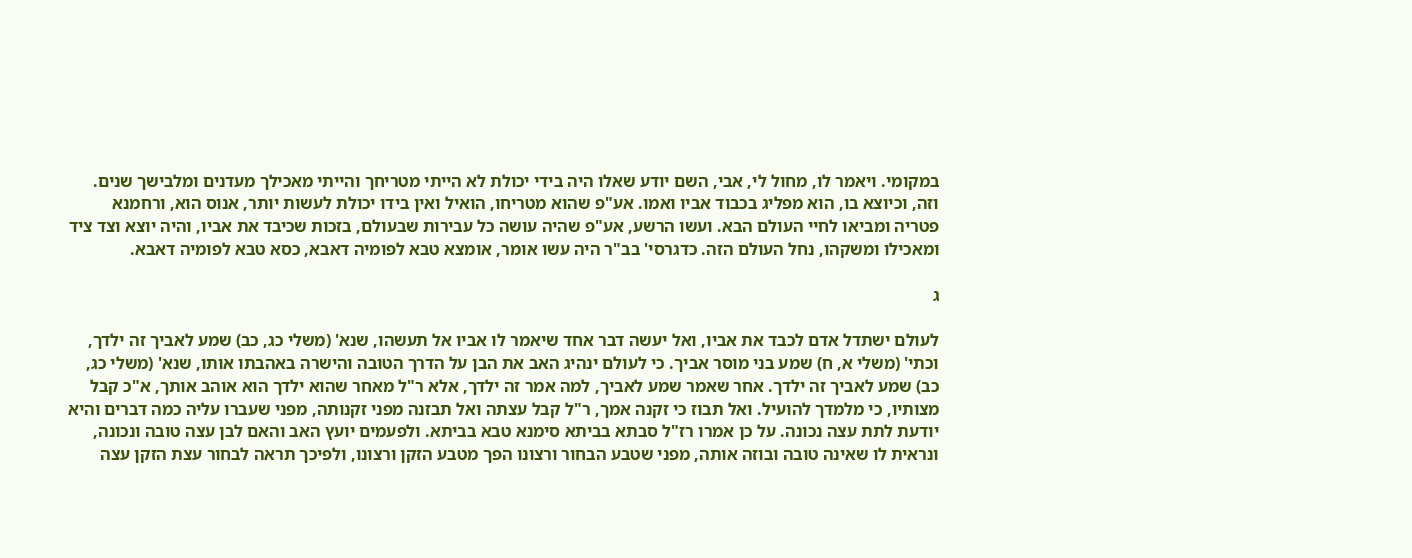במקומי. ויאמר לו, מחול לי, אבי, השם יודע שאלו היה בידי יכולת לא הייתי מטריחך והייתי מאכילך מעדנים ומלבישך שנים. וזה, וכיוצא בו, הוא מפליג בכבוד אביו ואמו. אע"פ שהוא מטריחו, הואיל ואין בידו יכולת לעשות יותר, אנוס הוא, ורחמנא פטריה ומביאו לחיי העולם הבא. ועשו הרשע, אע"פ שהיה עושה כל עבירות שבעולם, בזכות שכיבד את אביו, והיה יוצא וצד ציד ומאכילו ומשקהו, נחל העולם הזה. כדגרסי' בב"ר היה עשו אומר, אומצא טבא לפומיה דאבא, כסא טבא לפומיה דאבא.

ג

לעולם ישתדל אדם לכבד את אביו, ואל יעשה דבר אחד שיאמר לו אביו אל תעשהו, שנא' (משלי כג, כב) שמע לאביך זה ילדך, וכתי' (משלי א, ח) שמע בני מוסר אביך. כי לעולם ינהיג האב את הבן על הדרך הטובה והישרה באהבתו אותו, שנא' (משלי כג, כב) שמע לאביך זה ילדך. אחר שאמר שמע לאביך, למה אמר זה ילדך, אלא ר"ל מאחר שהוא ילדך הוא אוהב אותך, א"כ קבל מצותיו, כי מלמדך להועיל. ואל תבוז כי זקנה אמך, ר"ל קבל עצתה ואל תבזנה מפני זקנותה, מפני שעברו עליה כמה דברים והיא יודעת לתת עצה נכונה. על כן אמרו רז"ל סבתא בביתא סימנא טבא בביתא. ולפעמים יועץ האב והאם לבן עצה טובה ונכונה, ונראית לו שאינה טובה ובוזה אותה, מפני שטבע הבחור ורצונו הפך מטבע הזקן ורצונו, ולפיכך תראה לבחור עצת הזקן עצה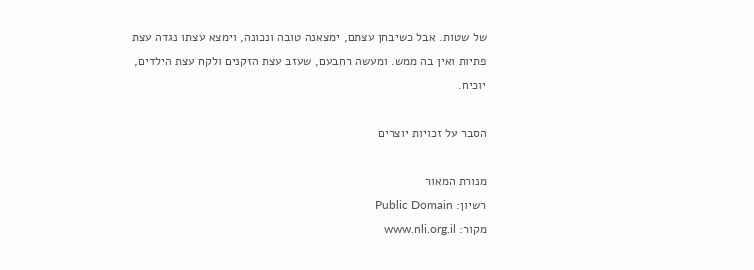של שטות. אבל כשיבחן עצתם, ימצאנה טובה ונכונה, וימצא עצתו נגדה עצת פתיות ואין בה ממש. ומעשה רחבעם, שעזב עצת הזקנים ולקח עצת הילדים, יוכיח.

הסבר על זכויות יוצרים

מנורת המאור
רשיון: Public Domain
מקור: www.nli.org.il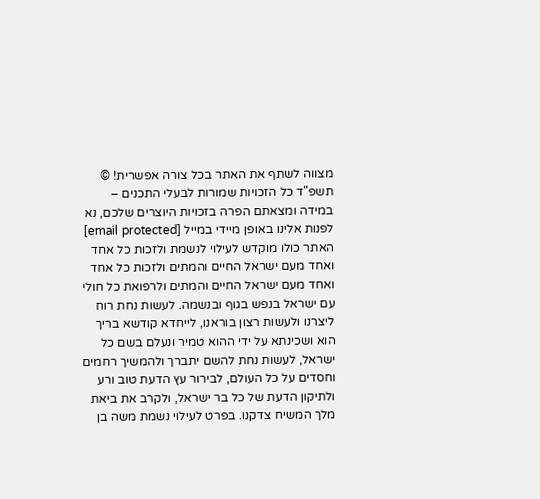מצווה לשתף את האתר בכל צורה אפשרית! © תשפ"ד כל הזכויות שמורות לבעלי התכנים – במידה ומצאתם הפרה בזכויות היוצרים שלכם, נא לפנות אלינו באופן מיידי במייל [email protected] האתר כולו מוקדש לעילוי לנשמת ולזכות כל אחד ואחד מעם ישראל החיים והמתים ולזכות כל אחד ואחד מעם ישראל החיים והמתים ולרפואת כל חולי עם ישראל בנפש בגוף ובנשמה. לעשות נחת רוח ליצרנו ולעשות רצון בוראנו, לייחדא קודשא בריך הוא ושכינתא על ידי ההוא טמיר ונעלם בשם כל ישראל, לעשות נחת להשם יתברך ולהמשיך רחמים וחסדים על כל העולם, לבירור עץ הדעת טוב ורע ולתיקון הדעת של כל בר ישראל, ולקרב את ביאת מלך המשיח צדקנו. בפרט לעילוי נשמת משה בן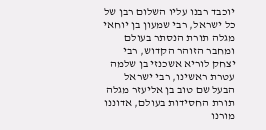יוכבד רבנו עליו השלום רבן של כל ישראל, רבי שמעון בן יוחאי מגלה תורת הנסתר בעולם ומחבר הזוהר הקדוש, רבי יצחק לוריא אשכנזי בן שלמה עטרת ראשינו, רבי ישראל הבעל שם טוב בן אליעזר מגלה תורת החסידות בעולם, אדוננו מורנו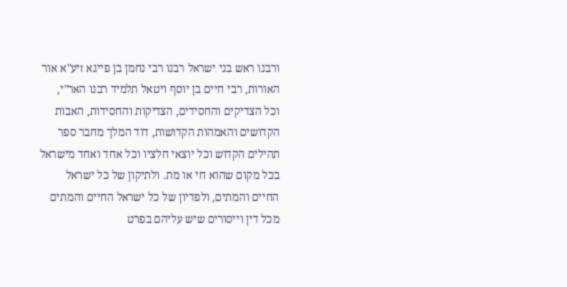ורבנו ראש בני ישראל רבנו רבי נחמן בן פייגא זיע"א אור האורות, רבי חיים בן יוסף ויטאל תלמיד רבנו האר"י, וכל הצדיקים והחסידים, הצדיקות והחסידות, האבות הקדושים והאמהות הקדושות, דוד המלך מחבר ספר תהילים הקדוש וכל יוצאי חלציו וכל אחד ואחד מישראל בכל מקום שהוא חי או מת. ולתיקון של כל ישראל החיים והמתים, ולפדיון של כל ישראל החיים והמתים מכל דין וייסורים שיש עליהם בפרט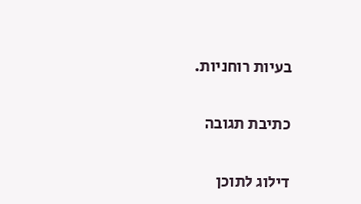בעיות רוחניות.

כתיבת תגובה

דילוג לתוכן